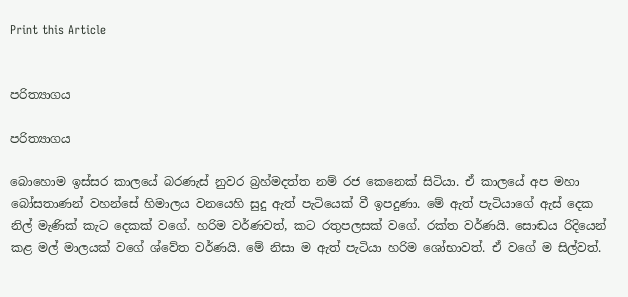Print this Article


පරිත්‍යාගය

පරිත්‍යාගය

බොහොම ඉස්සර කාලයේ බරණැස් නුවර බ්‍රහ්මදත්ත නම් රජ කෙනෙක් සිටියා. ඒ කාලයේ අප මහා බෝසතාණන් වහන්සේ හිමාලය වනයෙහි සුදු ඇත් පැටියෙක් වී ඉපදුණා. මේ ඇත් පැටියාගේ ඇස් දෙක නිල් මැණික් කැට දෙකක් වගේ. හරිම වර්ණවත්, කට රතුපලසක් වගේ. රක්ත වර්ණයි. සොඬය රිදියෙන් කළ මල් මාලයක් වගේ ශ්වේත වර්ණයි. මේ නිසා ම ඇත් පැටියා හරිම ශෝභාවත්. ඒ වගේ ම සිල්වත්.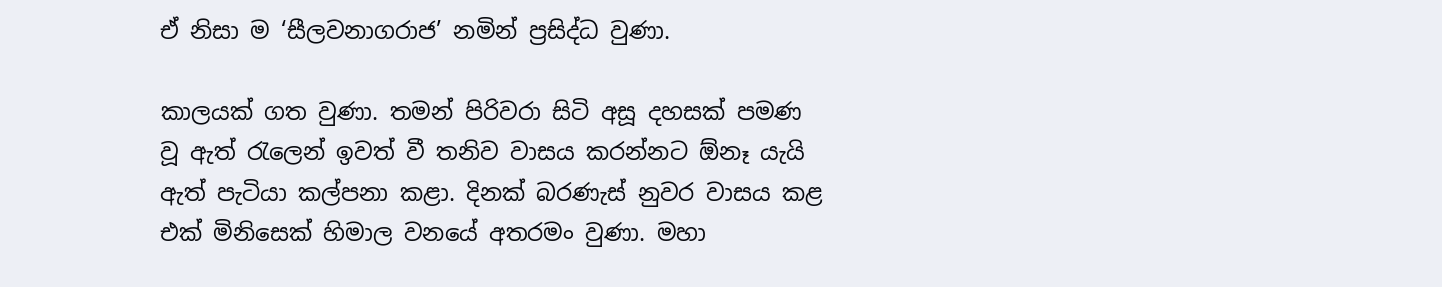ඒ නිසා ම ‘සීලවනාගරාජ’ නමින් ප්‍රසිද්ධ වුණා.

කාලයක් ගත වුණා. තමන් පිරිවරා සිටි අසූ දහසක් පමණ වූ ඇත් රැලෙන් ඉවත් වී තනිව වාසය කරන්නට ඕනෑ යැයි ඇත් පැටියා කල්පනා කළා. දිනක් බරණැස් නුවර වාසය කළ එක් මිනිසෙක් හිමාල වනයේ අතරමං වුණා. මහා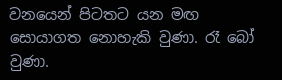වනයෙන් පිටතට යන මඟ සොයාගත නොහැකි වුණා. රෑ බෝ වුණා.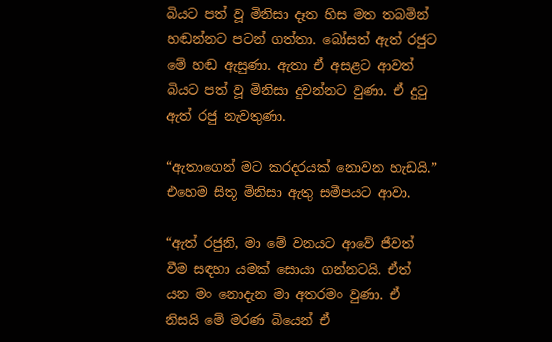බියට පත් වූ මිනිසා දෑත හිස මත තබමින් හඬන්නට පටන් ගත්තා. බෝසත් ඇත් රජුට මේ හඬ ඇසුණා. ඇතා ඒ අසළට ආවත් බියට පත් වූ මිනිසා දුවන්නට වුණා. ඒ දුටු ඇත් රජු නැවතුණා.

“ඇතාගෙන් මට කරදරයක් නොවන හැඩයි.” එහෙම සිතූ මිනිසා ඇතු සමීපයට ආවා.

“ඇත් රජුනි, මා මේ වනයට ආවේ ජීවත් වීම සඳහා යමක් සොයා ගන්නටයි. ඒත් යන මං නොදැන මා අතරමං වුණා. ඒ නිසයි මේ මරණ බියෙන් ඒ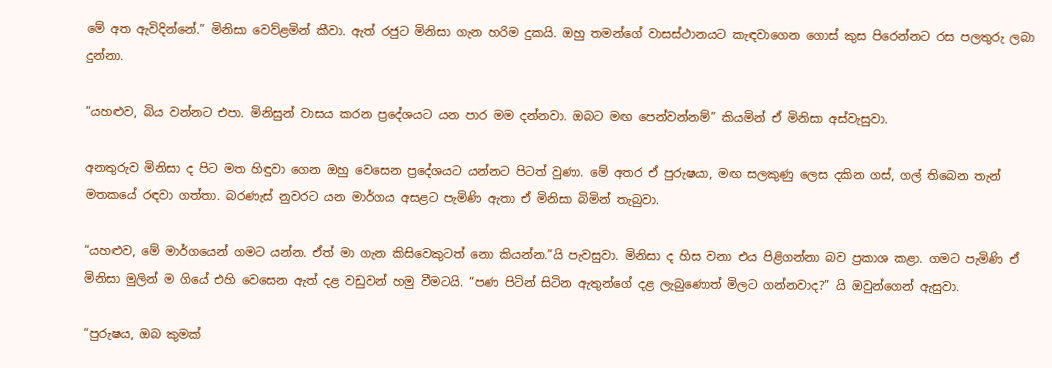මේ අත ඇවිදින්නේ.” මිනිසා වෙව්ළමින් කීවා. ඇත් රජුට මිනිසා ගැන හරිම දුකයි. ඔහු තමන්ගේ වාසස්ථානයට කැඳවාගෙන ගොස් කුස පිරෙන්නට රස පලතුරු ලබා දුන්නා.

“යහළුව, බිය වන්නට එපා. මිනිසුන් වාසය කරන ප්‍රදේශයට යන පාර මම දන්නවා. ඔබට මඟ පෙන්වන්නම්” කියමින් ඒ මිනිසා අස්වැසුවා.

අනතුරුව මිනිසා ද පිට මත හිඳුවා ගෙන ඔහු වෙසෙන ප්‍රදේශයට යන්නට පිටත් වුණා. මේ අතර ඒ පුරුෂයා, මඟ සලකුණු ලෙස දකින ගස්, ගල් තිබෙන තැන් මතකයේ රඳවා ගත්තා. බරණැස් නුවරට යන මාර්ගය අසළට පැමිණි ඇතා ඒ මිනිසා බිමින් තැබුවා.

“යහළුව, මේ මාර්ගයෙන් ගමට යන්න. ඒත් මා ගැන කිසිවෙකුටත් නො කියන්න.”යි පැවසුවා. මිනිසා ද හිස වනා එය පිළිගන්නා බව ප්‍රකාශ කළා. ගමට පැමිණි ඒ මිනිසා මුලින් ම ගියේ එහි වෙසෙන ඇත් දළ වඩුවන් හමු වීමටයි. “පණ පිටින් සිටින ඇතුන්ගේ දළ ලැබුණොත් මිලට ගන්නවාද?” යි ඔවුන්ගෙන් ඇසුවා.

“පුරුෂය, ඔබ කුමක්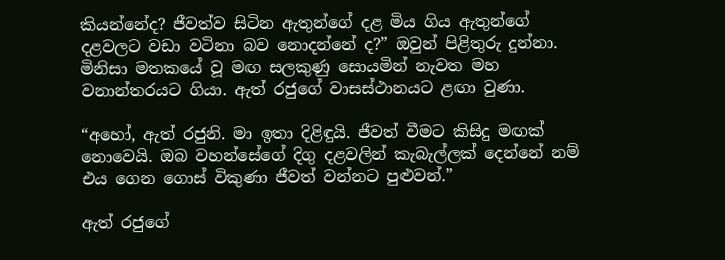කියන්නේද? ජීවත්ව සිටින ඇතුන්ගේ දළ මිය ගිය ඇතුන්ගේ දළවලට වඩා වටිනා බව නොදන්නේ ද?” ඔවුන් පිළිතුරු දුන්නා. මිනිසා මතකයේ වූ මඟ සලකුණු සොයමින් නැවත මහ වනාන්තරයට ගියා. ඇත් රජුගේ වාසස්ථානයට ළඟා වුණා.

“අහෝ, ඇත් රජුනි. මා ඉතා දිළිඳුයි. ජීවත් වීමට කිසිදු මඟක් නොවෙයි. ඔබ වහන්සේගේ දිගු දළවලින් කැබැල්ලක් දෙන්නේ නම් එය ගෙන ගොස් විකුණා ජීවත් වන්නට පුළුවන්.”

ඇත් රජුගේ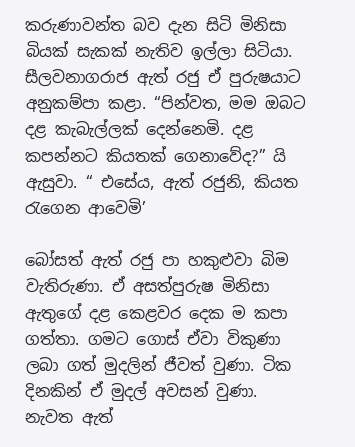කරුණාවන්ත බව දැන සිටි මිනිසා බියක් සැකක් නැතිව ඉල්ලා සිටියා. සීලවනාගරාජ ඇත් රජු ඒ පුරුෂයාට අනුකම්පා කළා. “පින්වත, මම ඔබට දළ කැබැල්ලක් දෙන්නෙමි. දළ කපන්නට කියතක් ගෙනාවේද?” යි ඇසුවා. “ එසේය, ඇත් රජුනි, කියත රැගෙන ආවෙමි’

බෝසත් ඇත් රජු පා හකුළුවා බිම වැතිරුණා. ඒ අසත්පුරුෂ මිනිසා ඇතුගේ දළ කෙළවර දෙක ම කපා ගත්තා. ගමට ගොස් ඒවා විකුණා ලබා ගත් මුදලින් ජීවත් වුණා. ටික දිනකින් ඒ මුදල් අවසන් වුණා. නැවත ඇත්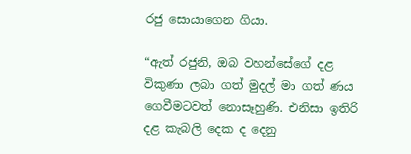රජු සොයාගෙන ගියා.

“ඇත් රජුනි, ඔබ වහන්සේගේ දළ විකුණා ලබා ගත් මුදල් මා ගත් ණය ගෙවීමටවත් නොසෑහුණි. එනිසා ඉතිරි දළ කැබලි දෙක ද දෙනු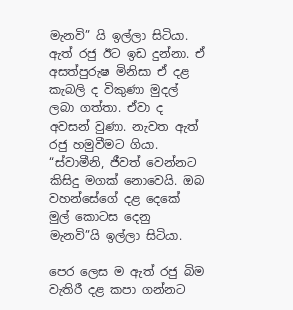මැනවි” යි ඉල්ලා සිටියා. ඇත් රජු ඊට ඉඩ දුන්නා. ඒ අසත්පුරුෂ මිනිසා ඒ දළ කැබලි ද විකුණා මුදල් ලබා ගත්තා. ඒවා ද අවසන් වුණා. නැවත ඇත් රජු හමුවීමට ගියා. “ස්වාමීනි, ජීවත් වෙන්නට කිසිදු මගක් නොවෙයි. ඔබ වහන්සේගේ දළ දෙකේ මුල් කොටස දෙනු මැනවි”යි ඉල්ලා සිටියා.

පෙර ලෙස ම ඇත් රජු බිම වැතිරී දළ කපා ගන්නට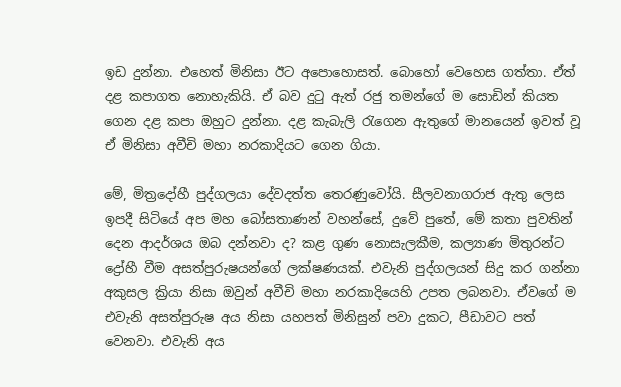ඉඩ දුන්නා. එහෙත් මිනිසා ඊට අපොහොසත්. බොහෝ වෙහෙස ගත්තා. ඒත් දළ කපාගත නොහැකියි. ඒ බව දුටු ඇත් රජු තමන්ගේ ම සොඩින් කියත ගෙන දළ කපා ඔහුට දුන්නා. දළ කැබැලි රැගෙන ඇතුගේ මානයෙන් ඉවත් වූ ඒ මිනිසා අවීචි මහා නරකාදියට ගෙන ගියා.

මේ, මිත්‍රදෝහී පුද්ගලයා දේවදත්ත තෙරණුවෝයි. සීලවනාගරාජ ඇතු ලෙස ඉපදී සිටියේ අප මහ බෝසතාණන් වහන්සේ, දුවේ පුතේ, මේ කතා පුවතින් දෙන ආදර්ශය ඔබ දන්නවා ද? කළ ගුණ නොසැලකීම, කල්‍යාණ මිතුරන්ට ද්‍රෝහී වීම අසත්පුරුෂයන්ගේ ලක්ෂණයක්. එවැනි පුද්ගලයන් සිදු කර ගන්නා අකුසල ක්‍රියා නිසා ඔවුන් අවීචි මහා නරකාදියෙහි උපත ලබනවා. ඒවගේ ම එවැනි අසත්පුරුෂ අය නිසා යහපත් මිනිසුන් පවා දුකට, පීඩාවට පත් වෙනවා. එවැනි අය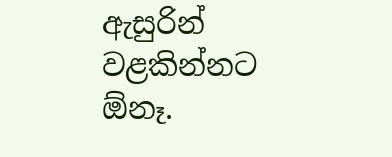ඇසුරින් වළකින්නට ඕනෑ.